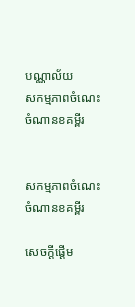បណ្ណាល័យ
សកម្មភាពចំណេះចំណានខគម្ពីរ


សកម្មភាពចំណេះចំណានខគម្ពីរ

សេចក្តីផ្ដើម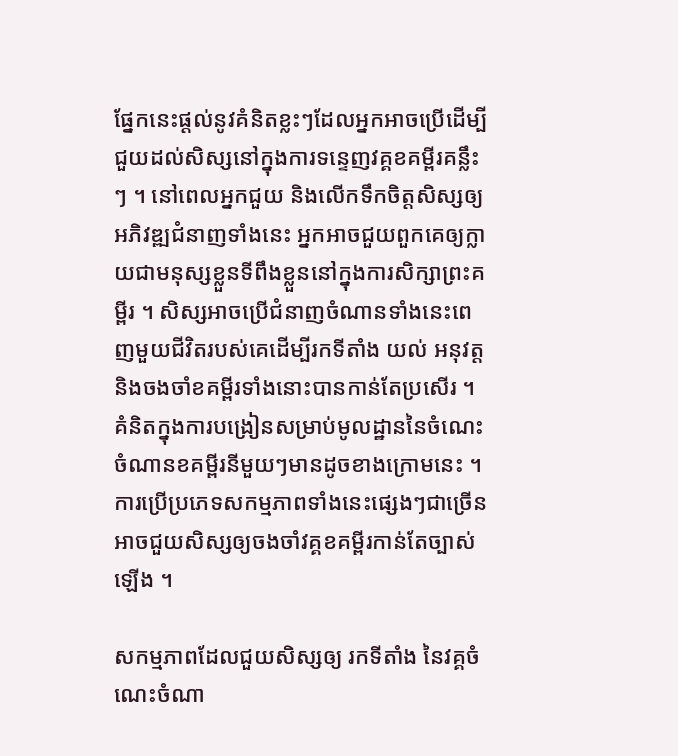ផ្នែកនេះផ្ដល់នូវគំនិតខ្លះៗដែលអ្នកអាចប្រើដើម្បីជួយដល់សិស្សនៅក្នុងការទន្ទេញវគ្គខគម្ពីរគន្លឹះៗ ។ នៅពេលអ្នកជួយ និងលើកទឹកចិត្តសិស្សឲ្យអភិវឌ្ឍជំនាញទាំងនេះ អ្នកអាចជួយពួកគេឲ្យក្លាយជាមនុស្សខ្លួនទីពឹងខ្លួននៅក្នុងការសិក្សាព្រះគម្ពីរ ។ សិស្សអាចប្រើជំនាញចំណានទាំងនេះពេញមួយជីវិតរបស់គេដើម្បីរកទីតាំង យល់ អនុវត្ត និងចងចាំខគម្ពីរទាំងនោះបានកាន់តែប្រសើរ ។ គំនិតក្នុងការបង្រៀនសម្រាប់មូលដ្ឋាននៃចំណេះចំណានខគម្ពីរនីមួយៗមានដូចខាងក្រោមនេះ ។ ការប្រើប្រភេទសកម្មភាពទាំងនេះផ្សេងៗជាច្រើនអាចជួយសិស្សឲ្យចងចាំវគ្គខគម្ពីរកាន់តែច្បាស់ឡើង ។

សកម្មភាពដែលជួយសិស្សឲ្យ រកទីតាំង នៃវគ្គចំណេះចំណា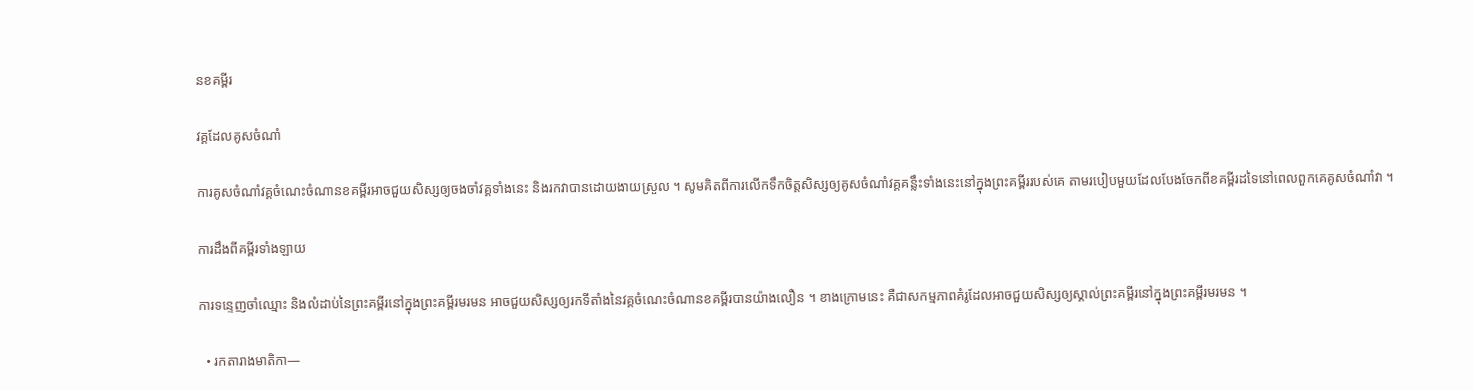នខគម្ពីរ

វគ្គដែលគូសចំណាំ

ការគូសចំណាំវគ្គចំណេះចំណានខគម្ពីរអាចជួយសិស្សឲ្យចងចាំវគ្គទាំងនេះ និងរកវាបានដោយងាយស្រួល ។ សូមគិតពីការលើកទឹកចិត្តសិស្សឲ្យគូសចំណាំវគ្គគនឹ្លះទាំងនេះនៅក្នុងព្រះគម្ពីររបស់គេ តាមរបៀបមួយដែលបែងចែកពីខគម្ពីរដទៃនៅពេលពួកគេគូសចំណាំវា ។

ការដឹងពីគម្ពីរទាំងឡាយ

ការទន្ទេញចាំឈ្មោះ និងលំដាប់នៃព្រះគម្ពីរនៅក្នុងព្រះគម្ពីរមរមន អាចជួយសិស្សឲ្យរកទីតាំងនៃវគ្គចំណេះចំណានខគម្ពីរបានយ៉ាងលឿន ។ ខាងក្រោមនេះ គឺជាសកម្មភាពគំរូដែលអាចជួយសិស្សឲ្យស្គាល់ព្រះគម្ពីរនៅក្នុងព្រះគម្ពីរមរមន ។

  • រកតារាងមាតិកា—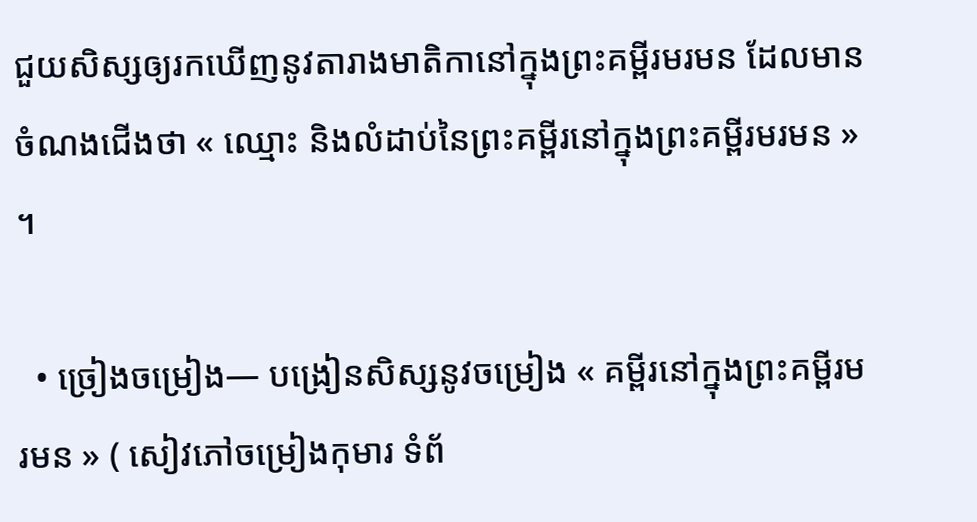ជួយសិស្សឲ្យរកឃើញនូវតារាងមាតិកានៅក្នុងព្រះគម្ពីរមរមន ដែលមានចំណងជើងថា « ឈ្មោះ និងលំដាប់នៃព្រះគម្ពីរនៅក្នុងព្រះគម្ពីរមរមន » ។

  • ច្រៀងចម្រៀង— បង្រៀនសិស្សនូវចម្រៀង « គម្ពីរនៅក្នុងព្រះគម្ពីរមរមន » ( សៀវភៅចម្រៀងកុមារ ទំព័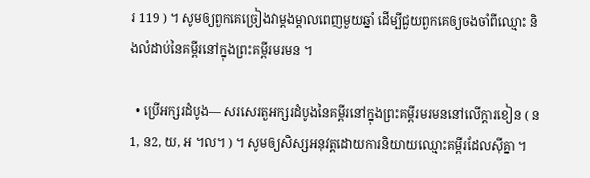រ 119 ) ។ សូមឲ្យពួកគេច្រៀងវាម្ដងម្ដាលពេញមួយឆ្នាំ ដើម្បីជួយពួកគេឲ្យចងចាំពីឈ្មោះ និងលំដាប់នៃគម្ពីរនៅក្នុងព្រះគម្ពីរមរមន ។

  • ប្រើអក្សរដំបូង— សរសេរតួអក្សរដំបូងនៃគម្ពីរនៅក្នុងព្រះគម្ពីរមរមននៅលើក្ដារខៀន ( ន1, ន2, យ, អ ។ល។ ) ។ សូមឲ្យសិស្សអនុវត្តដោយការនិយាយឈ្មោះគម្ពីរដែលស៊ីគ្នា ។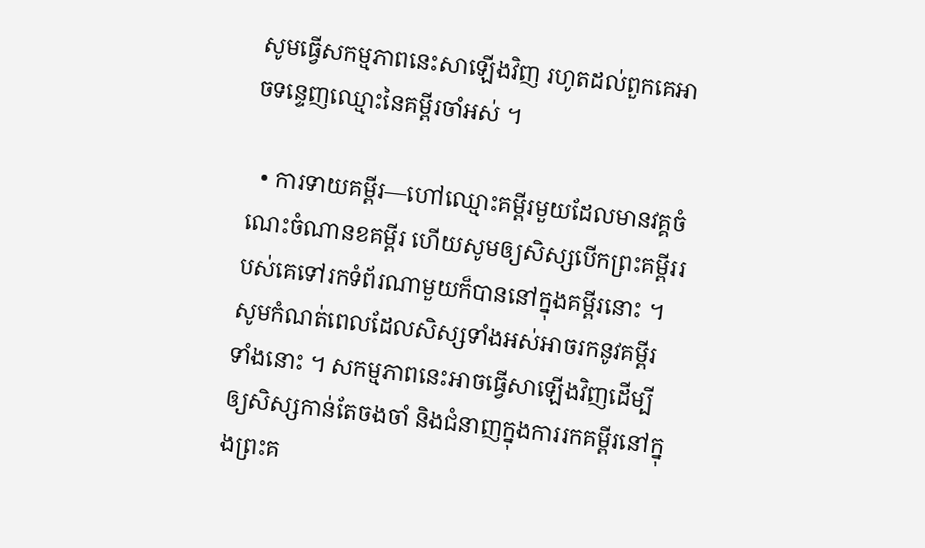សូមធ្វើសកម្មភាពនេះសាឡើងវិញ រហូតដល់ពួកគេអាចទន្ទេញឈ្មោះនៃគម្ពីរចាំអស់ ។

  • ការទាយគម្ពីរ—ហៅឈ្មោះគម្ពីរមួយដែលមានវគ្គចំណេះចំណានខគម្ពីរ ហើយសូមឲ្យសិស្សបើកព្រះគម្ពីររបស់គេទៅរកទំព័រណាមួយក៏បាននៅក្នុងគម្ពីរនោះ ។ សូមកំណត់ពេលដែលសិស្សទាំងអស់អាចរកនូវគម្ពីរទាំងនោះ ។ សកម្មភាពនេះអាចធ្វើសាឡើងវិញដើម្បីឲ្យសិស្សកាន់តែចងចាំ និងជំនាញក្នុងការរកគម្ពីរនៅក្នុងព្រះគ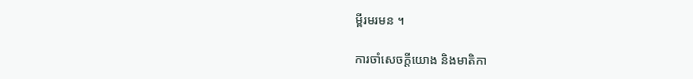ម្ពីរមរមន ។

ការចាំសេចក្ដីយោង និងមាតិកា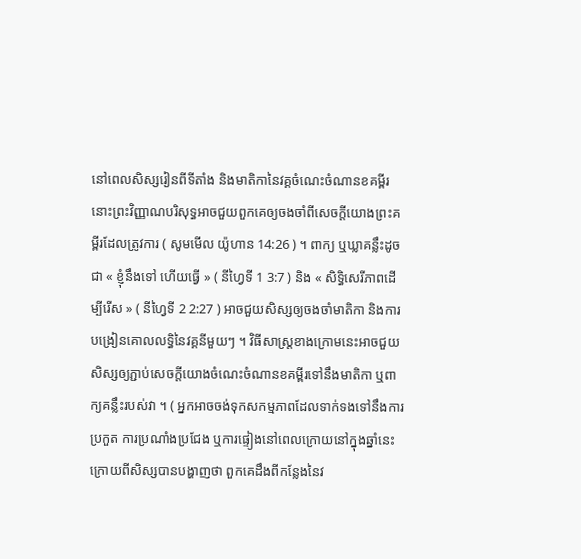នៅពេលសិស្សរៀនពីទីតាំង និងមាតិកានៃវគ្គចំណេះចំណានខគម្ពីរ នោះព្រះវិញ្ញាណបរិសុទ្ធអាចជួយពួកគេឲ្យចងចាំពីសេចក្ដីយោងព្រះគម្ពីរដែលត្រូវការ ( សូមមើល យ៉ូហាន 14:26 ) ។ ពាក្យ ឬឃ្លាគន្លឹះដូចជា « ខ្ញុំនឹងទៅ ហើយធ្វើ » ( នីហ្វៃទី 1 3:7 ) និង « សិទ្ធិសេរីភាពដើម្បីរើស » ( នីហ្វៃទី 2 2:27 ) អាចជួយសិស្សឲ្យចងចាំមាតិកា និងការបង្រៀនគោលលទ្ធិនៃវគ្គនីមួយៗ ។ វិធីសាស្ដ្រខាងក្រោមនេះអាចជួយសិស្សឲ្យភ្ជាប់សេចក្ដីយោងចំណេះចំណានខគម្ពីរទៅនឹងមាតិកា ឬពាក្យគន្លឹះរបស់វា ។ ( អ្នកអាចចង់ទុកសកម្មភាពដែលទាក់ទងទៅនឹងការប្រកួត ការប្រណាំងប្រជែង ឬការផ្ទៀងនៅពេលក្រោយនៅក្នុងឆ្នាំនេះ ក្រោយពីសិស្សបានបង្ហាញថា ពួកគេដឹងពីកន្លែងនៃវ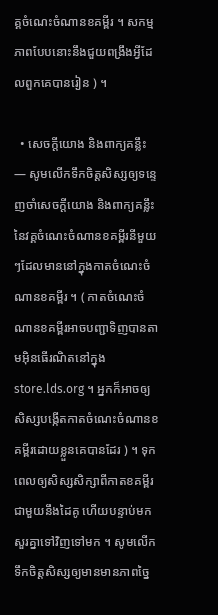គ្គចំណេះចំណានខគម្ពីរ ។ សកម្មភាពបែបនោះនឹងជួយពង្រឹងអ្វីដែលពួកគេបានរៀន ) ។

  • សេចក្ដីយោង និងពាក្យគន្លឹះ— សូមលើកទឹកចិត្តសិស្សឲ្យទន្ទេញចាំសេចក្ដីយោង និងពាក្យគន្លឹះនៃវគ្គចំណេះចំណានខគម្ពីរនីមួយៗដែលមាននៅក្នុងកាតចំណេះចំណានខគម្ពីរ ។ ( កាតចំណេះចំណានខគម្ពីរអាចបញ្ជាទិញបានតាមអ៊ិនធើរណិតនៅក្នុង store.lds.org ។ អ្នកក៏អាចឲ្យសិស្សបង្កើតកាតចំណេះចំណានខគម្ពីរដោយខ្លួនគេបានដែរ ) ។ ទុកពេលឲ្យសិស្សសិក្សាពីកាតខគម្ពីរជាមួយនឹងដៃគូ ហើយបន្ទាប់មក សួរគ្នាទៅវិញទៅមក ។ សូមលើកទឹកចិត្តសិស្សឲ្យមានមានភាពច្នៃ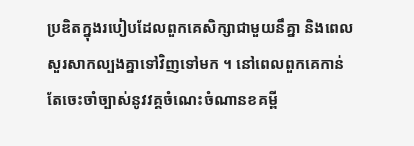ប្រឌិតក្នុងរបៀបដែលពួកគេសិក្សាជាមួយនឹគ្នា និងពេលសួរសាកល្បងគ្នាទៅវិញទៅមក ។ នៅពេលពួកគេកាន់តែចេះចាំច្បាស់នូវវគ្គចំណេះចំណានខគម្ពី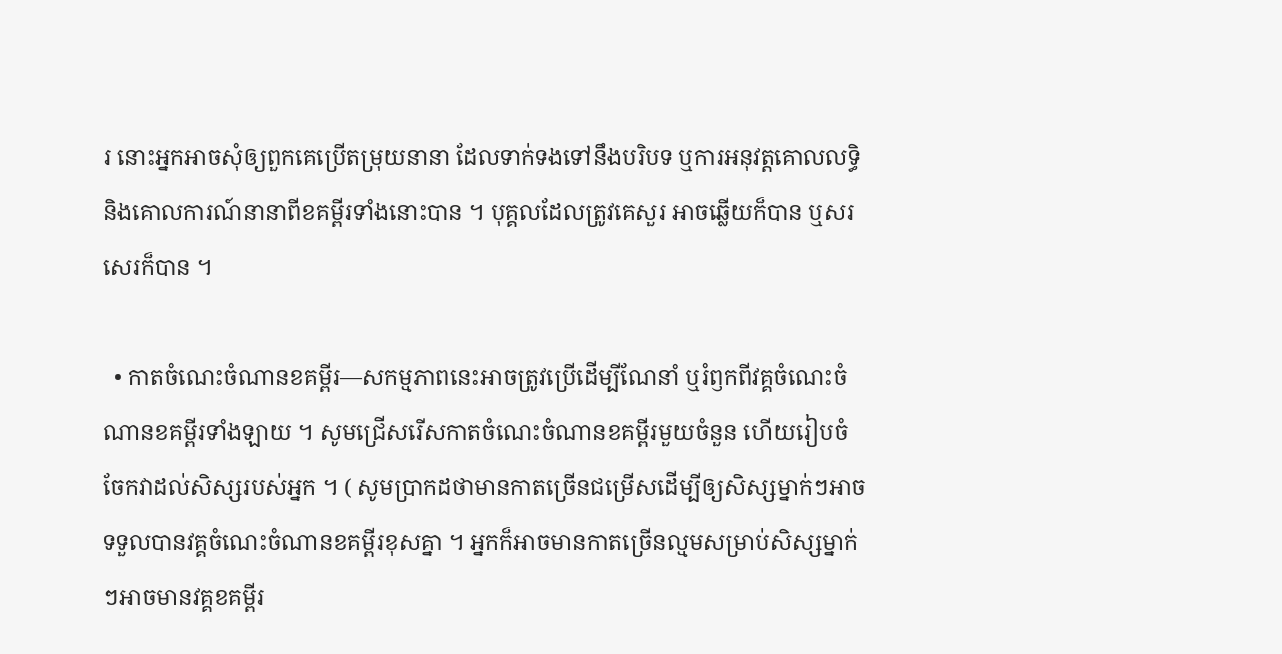រ នោះអ្នកអាចសុំឲ្យពួកគេប្រើតម្រុយនានា ដែលទាក់ទងទៅនឹងបរិបទ ឬការអនុវត្តគោលលទ្ធិ និងគោលការណ៍នានាពីខគម្ពីរទាំងនោះបាន ។ បុគ្គលដែលត្រូវគេសួរ អាចឆ្លើយក៏បាន ឬសរសេរក៏បាន ។

  • កាតចំណេះចំណានខគម្ពីរ—សកម្មភាពនេះអាចត្រូវប្រើដើម្បីណែនាំ ឬរំឭកពីវគ្គចំណេះចំណានខគម្ពីរទាំងឡាយ ។ សូមជ្រើសរើសកាតចំណេះចំណានខគម្ពីរមួយចំនួន ហើយរៀបចំចែកវាដល់សិស្សរបស់អ្នក ។ ( សូមប្រាកដថាមានកាតច្រើនជម្រើសដើម្បីឲ្យសិស្សម្នាក់ៗអាចទទួលបានវគ្គចំណេះចំណានខគម្ពីរខុសគ្នា ។ អ្នកក៏អាចមានកាតច្រើនល្មមសម្រាប់សិស្សម្នាក់ៗអាចមានវគ្គខគម្ពីរ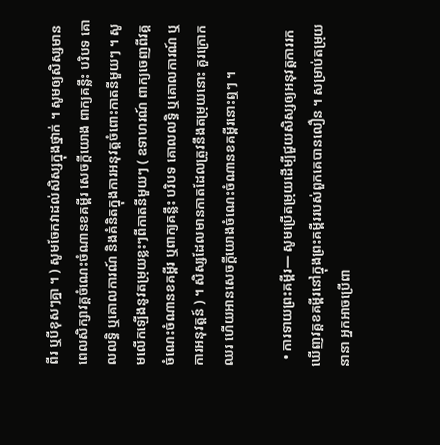ពីរ ឬបីខុសៗគ្នា ។ ) សូមចែកវាដល់សិស្សក្នុងថ្នាក់ ។ សូមឲ្យសិស្សមានពេលសិក្សាវគ្គចំណេះចំណានខគម្ពីរ សេចក្ដីយោង ពាក្យគន្លឹះ បរិបទ គោលលទ្ធិ ឬគោលការណ៍ និងគំនិតក្នុងការអនុវត្តចំពោះកាតនីមួយៗ ។ សូមលើកឡើងនូវតម្រុយខ្លះៗពីកាតនីមួយៗ ( ឧទាហរណ៍ ពាក្យចេញពីវគ្គចំណេះចំណានខគម្ពីរ ឬពាក្យគន្លឹះ បរិបទ គោលលទ្ធិ ឬគោលការណ៍ ឬការអនុវត្តន៍ ) ។ សិស្សដែលមានកាតដែលត្រូវនឹងតម្រុយនោះ គួរក្រោកឈរ ហើយអានសេចក្ដីយោងចំណេះចំណានខគម្ពីរនោះឮៗ ។

  • ការទាយព្រះគម្ពីរ— សូមប្រើតម្រុយដើម្បីជួយសិស្សឲ្យអនុវត្តការរកឃើញវគ្គខគម្ពីរនៅក្នុងព្រះគម្ពីររបស់ពួកគេបានលឿន ។ សម្រាប់តម្រុយនានា អ្នកអាចប្រើពា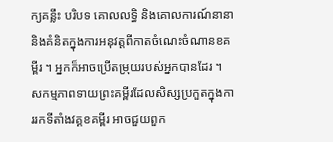ក្យគន្លឹះ បរិបទ គោលលទ្ធិ និងគោលការណ៍នានា និងគំនិតក្នុងការអនុវត្តពីកាតចំណេះចំណានខគម្ពីរ ។ អ្នកក៏អាចប្រើតម្រុយរបស់អ្នកបានដែរ ។ សកម្មភាពទាយព្រះគម្ពីរដែលសិស្សប្រកួតក្នុងការរកទីតាំងវគ្គខគម្ពីរ អាចជួយពួក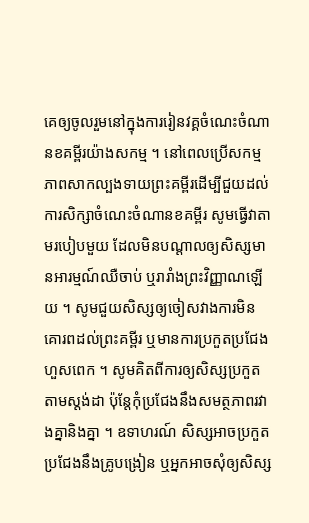គេឲ្យចូលរួមនៅក្នុងការរៀនវគ្គចំណេះចំណានខគម្ពីរយ៉ាងសកម្ម ។ នៅពេលប្រើសកម្មភាពសាកល្បងទាយព្រះគម្ពីរដើម្បីជួយដល់ការសិក្សាចំណេះចំណានខគម្ពីរ សូមធ្វើវាតាមរបៀបមួយ ដែលមិនបណ្ដាលឲ្យសិស្សមានអារម្មណ៍ឈឺចាប់ ឬរារាំងព្រះវិញ្ញាណឡើយ ។ សូមជួយសិស្សឲ្យចៀសវាងការមិនគោរពដល់ព្រះគម្ពីរ ឬមានការប្រកួតប្រជែងហួសពេក ។ សូមគិតពីការឲ្យសិស្សប្រកួតតាមស្ដង់ដា ប៉ុន្ដែកុំប្រជែងនឹងសមត្ថភាពរវាងគ្នានិងគ្នា ។ ឧទាហរណ៍ សិស្សអាចប្រកួតប្រជែងនឹងគ្រូបង្រៀន ឬអ្នកអាចសុំឲ្យសិស្ស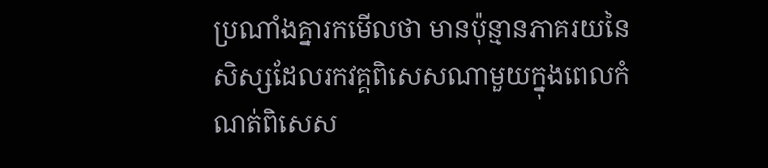ប្រណាំងគ្នារកមើលថា មានប៉ុន្មានភាគរយនៃសិស្សដែលរកវគ្គពិសេសណាមួយក្នុងពេលកំណត់ពិសេស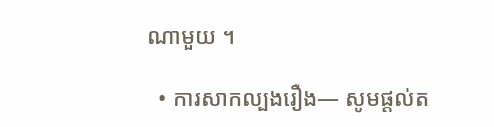ណាមួយ ។

  • ការសាកល្បងរឿង— សូមផ្ដល់ត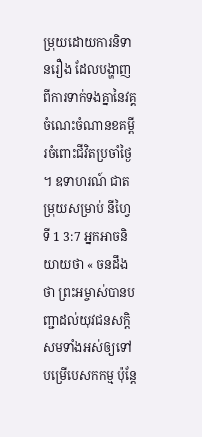ម្រុយដោយការនិទានរឿង ដែលបង្ហាញពីការទាក់ទងគ្នានៃវគ្គចំណេះចំណានខគម្ពីរចំពោះជីវិតប្រចាំថ្ងៃ ។ ឧទាហរណ៍ ជាតម្រុយសម្រាប់ នីហ្វៃទី 1 3:7 អ្នកអាចនិយាយថា « ចនដឹងថា ព្រះអម្ចាស់បានបញ្ជាដល់យុវជនសក្តិសមទាំងអស់ឲ្យទៅបម្រើបេសកកម្ម ប៉ុន្ដែ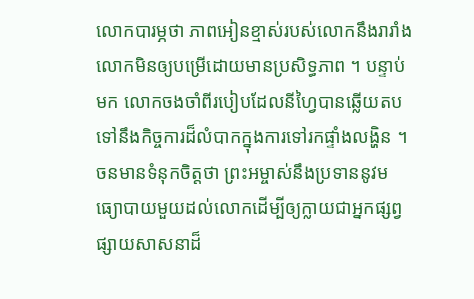លោកបារម្ភថា ភាពអៀនខ្មាស់របស់លោកនឹងរារាំងលោកមិនឲ្យបម្រើដោយមានប្រសិទ្ធភាព ។ បន្ទាប់មក លោកចងចាំពីរបៀបដែលនីហ្វៃបានឆ្លើយតបទៅនឹងកិច្ចការដ៏លំបាកក្នុងការទៅរកផ្ទាំងលង្ហិន ។ ចនមានទំនុកចិត្តថា ព្រះអម្ចាស់នឹងប្រទាននូវមធ្យោបាយមួយដល់លោកដើម្បីឲ្យក្លាយជាអ្នកផ្សព្វផ្សាយសាសនាដ៏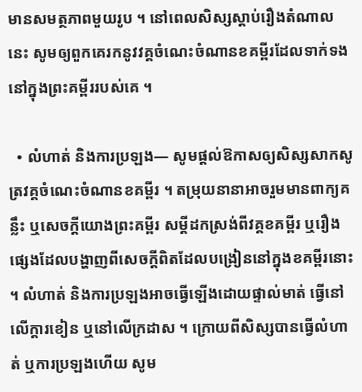មានសមត្ថភាពមួយរូប ។ នៅពេលសិស្សស្ដាប់រឿងតំណាលនេះ សូមឲ្យពួកគេរកនូវវគ្គចំណេះចំណានខគម្ពីរដែលទាក់ទងនៅក្នុងព្រះគម្ពីររបស់គេ ។

  • លំហាត់ និងការប្រឡង— សូមផ្ដល់ឱកាសឲ្យសិស្សសាកសូត្រវគ្គចំណេះចំណានខគម្ពីរ ។ តម្រុយនានាអាចរួមមានពាក្យគន្លឹះ ឬសេចក្ដីយោងព្រះគម្ពីរ សម្ដីដកស្រង់ពីវគ្គខគម្ពីរ ឬរឿងផ្សេងដែលបង្ហាញពីសេចក្ដីពិតដែលបង្រៀននៅក្នុងខគម្ពីរនោះ ។ លំហាត់ និងការប្រឡងអាចធ្វើឡើងដោយផ្ទាល់មាត់ ធ្វើនៅលើក្ដារខៀន ឬនៅលើក្រដាស ។ ក្រោយពីសិស្សបានធ្វើលំហាត់ ឬការប្រឡងហើយ សូម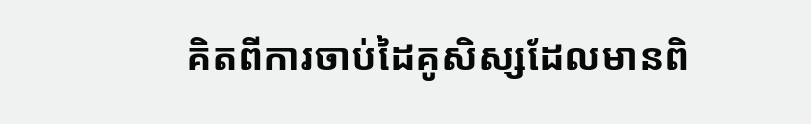គិតពីការចាប់ដៃគូសិស្សដែលមានពិ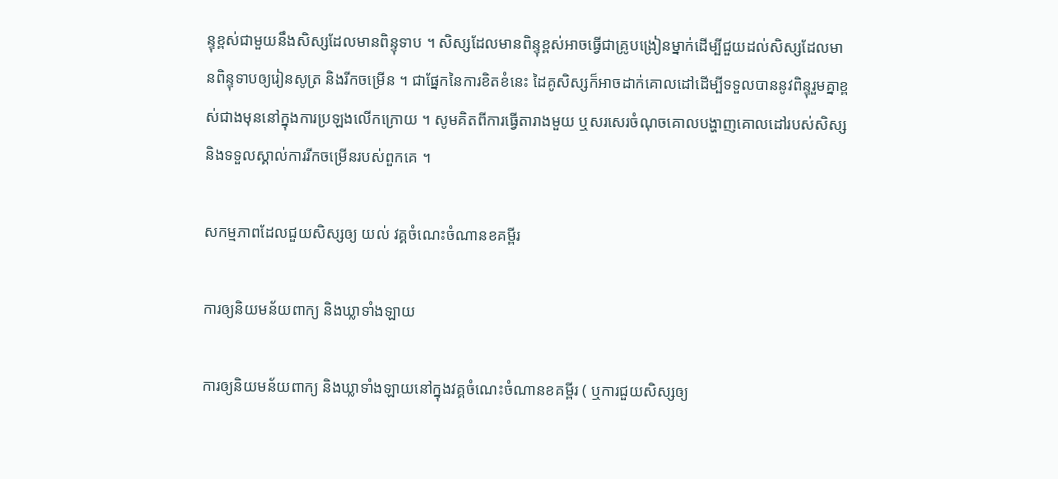ន្ទុខ្ពស់ជាមួយនឹងសិស្សដែលមានពិន្ទុទាប ។ សិស្សដែលមានពិន្ទុខ្ពស់អាចធ្វើជាគ្រូបង្រៀនម្នាក់ដើម្បីជួយដល់សិស្សដែលមានពិន្ទុទាបឲ្យរៀនសូត្រ និងរីកចម្រើន ។ ជាផ្នែកនៃការខិតខំនេះ ដៃគូសិស្សក៏អាចដាក់គោលដៅដើម្បីទទួលបាននូវពិន្ទុរួមគ្នាខ្ពស់ជាងមុននៅក្នុងការប្រឡងលើកក្រោយ ។ សូមគិតពីការធ្វើតារាងមួយ ឬសរសេរចំណុចគោលបង្ហាញគោលដៅរបស់សិស្ស និងទទួលស្គាល់ការរីកចម្រើនរបស់ពួកគេ ។

សកម្មភាពដែលជួយសិស្សឲ្យ យល់ វគ្គចំណេះចំណានខគម្ពីរ

ការឲ្យនិយមន័យពាក្យ និងឃ្លាទាំងឡាយ

ការឲ្យនិយមន័យពាក្យ និងឃ្លាទាំងឡាយនៅក្នុងវគ្គចំណេះចំណានខគម្ពីរ ( ឬការជួយសិស្សឲ្យ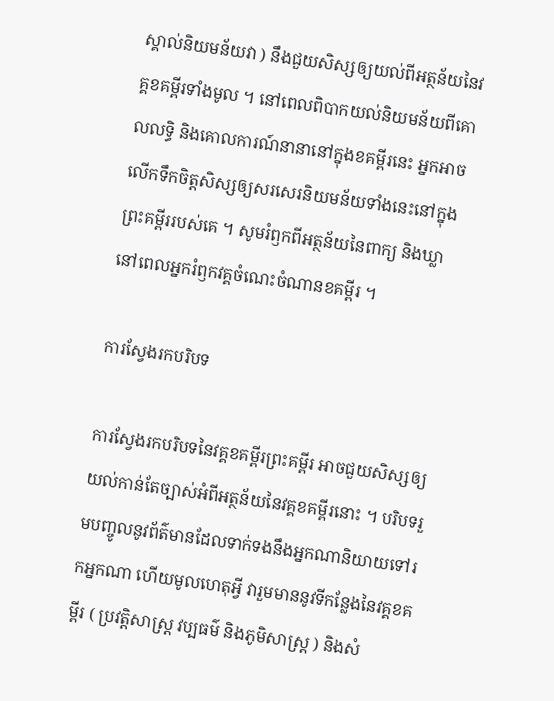ស្គាល់និយមន័យវា ) នឹងជួយសិស្សឲ្យយល់ពីអត្ថន័យនៃវគ្គខគម្ពីរទាំងមូល ។ នៅពេលពិបាកយល់និយមន័យពីគោលលទ្ធិ និងគោលការណ៍នានានៅក្នុងខគម្ពីរនេះ អ្នកអាចលើកទឹកចិត្តសិស្សឲ្យសរសេរនិយមន័យទាំងនេះនៅក្នុងព្រះគម្ពីររបស់គេ ។ សូមរំឭកពីអត្ថន័យនៃពាក្យ និងឃ្លា នៅពេលអ្នករំឭកវគ្គចំណេះចំណានខគម្ពីរ ។

ការស្វែងរកបរិបទ

ការស្វែងរកបរិបទនៃវគ្គខគម្ពីរព្រះគម្ពីរ អាចជួយសិស្សឲ្យយល់កាន់តែច្បាស់អំពីអត្ថន័យនៃវគ្គខគម្ពីរនោះ ។ បរិបទរួមបញ្ចូលនូវព័ត៌មានដែលទាក់ទងនឹងអ្នកណានិយាយទៅរកអ្នកណា ហើយមូលហេតុអ្វី វារួមមាននូវទីកន្លែងនៃវគ្គខគម្ពីរ ( ប្រវត្តិសាស្ដ្រ វប្បធម៌ និងភូមិសាស្ដ្រ ) និងសំ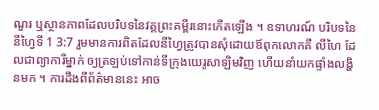ណួរ ឬស្ថានភាពដែលបរិបទនៃវគ្គព្រះគម្ពីរនោះកើតឡើង ។ ឧទាហរណ៍ បរិបទនៃ នីហ្វៃទី 1 3:7 រួមមានការពិតដែលនីហ្វៃត្រូវបានសុំដោយឪពុកលោកគឺ លីហៃ ដែលជាព្យាការីម្នាក់ ឲ្យត្រឡប់ទៅកាន់ទីក្រុងយេរូសាឡិមវិញ ហើយនាំយកផ្ទាំងលង្ហិនមក ។ ការដឹងពីព័ត៌មាននេះ អាច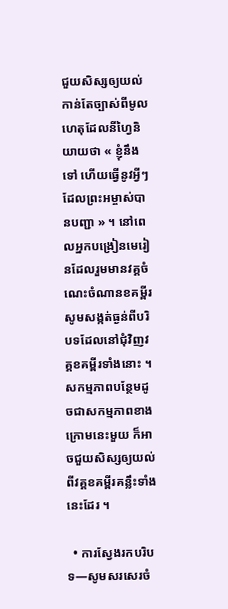ជួយសិស្សឲ្យយល់កាន់តែច្បាស់ពីមូលហេតុដែលនីហ្វៃនិយាយថា « ខ្ញុំនឹងទៅ ហើយធ្វើនូវអ្វីៗដែលព្រះអម្ចាស់បានបញ្ជា » ។ នៅពេលអ្នកបង្រៀនមេរៀនដែលរួមមានវគ្គចំណេះចំណានខគម្ពីរ សូមសង្កត់ធ្ងន់ពីបរិបទដែលនៅជុំវិញវគ្គខគម្ពីរទាំងនោះ ។ សកម្មភាពបន្ថែមដូចជាសកម្មភាពខាងក្រោមនេះមួយ ក៏អាចជួយសិស្សឲ្យយល់ពីវគ្គខគម្ពីរគន្លឹះទាំងនេះដែរ ។

  • ការស្វែងរកបរិបទ—សូមសរសេរចំ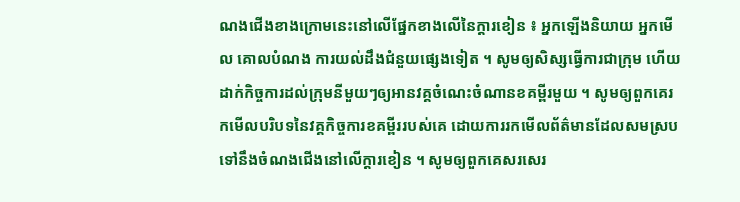ណងជើងខាងក្រោមនេះនៅលើផ្នែកខាងលើនៃក្ដារខៀន ៖ អ្នកឡើងនិយាយ អ្នកមើល គោលបំណង ការយល់ដឹងជំនួយផ្សេងទៀត ។ សូមឲ្យសិស្សធ្វើការជាក្រុម ហើយដាក់កិច្ចការដល់ក្រុមនីមួយៗឲ្យអានវគ្គចំណេះចំណានខគម្ពីរមួយ ។ សូមឲ្យពួកគេរកមើលបរិបទនៃវគ្គកិច្ចការខគម្ពីររបស់គេ ដោយការរកមើលព័ត៌មានដែលសមស្របទៅនឹងចំណងជើងនៅលើក្ដារខៀន ។ សូមឲ្យពួកគេសរសេរ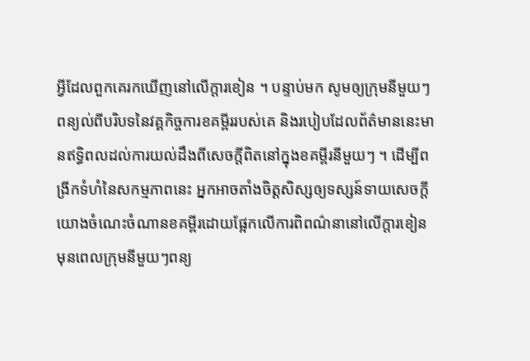អ្វីដែលពួកគេរកឃើញនៅលើក្ដារខៀន ។ បន្ទាប់មក សូមឲ្យក្រុមនីមួយៗពន្យល់ពីបរិបទនៃវគ្គកិច្ចការខគម្ពីររបស់គេ និងរបៀបដែលព័ត៌មាននេះមានឥទ្ធិពលដល់ការយល់ដឹងពីសេចក្ដីពិតនៅក្នុងខគម្ពីរនីមួយៗ ។ ដើម្បីពង្រីកទំហំនៃសកម្មភាពនេះ អ្នកអាចតាំងចិត្តសិស្សឲ្យទស្សន៍ទាយសេចក្ដីយោងចំណេះចំណានខគម្ពីរដោយផ្អែកលើការពិពណ៌នានៅលើក្ដារខៀន មុនពេលក្រុមនីមួយៗពន្យ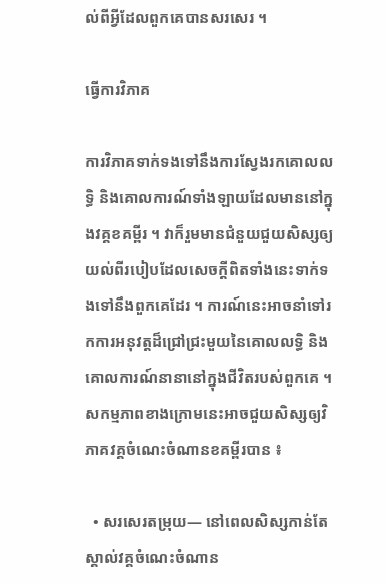ល់ពីអ្វីដែលពួកគេបានសរសេរ ។

ធ្វើការវិភាគ

ការវិភាគទាក់ទងទៅនឹងការស្វែងរកគោលលទ្ធិ និងគោលការណ៍ទាំងឡាយដែលមាននៅក្នុងវគ្គខគម្ពីរ ។ វាក៏រួមមានជំនួយជួយសិស្សឲ្យយល់ពីរបៀបដែលសេចក្ដីពិតទាំងនេះទាក់ទងទៅនឹងពួកគេដែរ ។ ការណ៍នេះអាចនាំទៅរកការអនុវត្តដ៏ជ្រៅជ្រះមួយនៃគោលលទ្ធិ និងគោលការណ៍នានានៅក្នុងជីវិតរបស់ពួកគេ ។ សកម្មភាពខាងក្រោមនេះអាចជួយសិស្សឲ្យវិភាគវគ្គចំណេះចំណានខគម្ពីរបាន ៖

  • សរសេរតម្រុយ— នៅពេលសិស្សកាន់តែស្គាល់វគ្គចំណេះចំណាន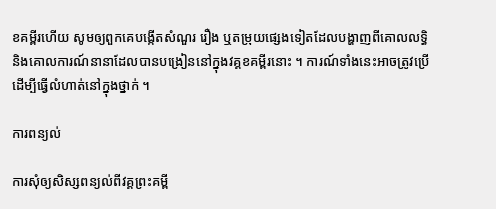ខគម្ពីរហើយ សូមឲ្យពួកគេបង្កើតសំណួរ រឿង ឬតម្រុយផ្សេងទៀតដែលបង្ហាញពីគោលលទ្ធិ និងគោលការណ៍នានាដែលបានបង្រៀននៅក្នុងវគ្គខគម្ពីរនោះ ។ ការណ៍ទាំងនេះអាចត្រូវប្រើដើម្បីធ្វើលំហាត់នៅក្នុងថ្នាក់ ។

ការពន្យល់

ការសុំឲ្យសិស្សពន្យល់ពីវគ្គព្រះគម្ពី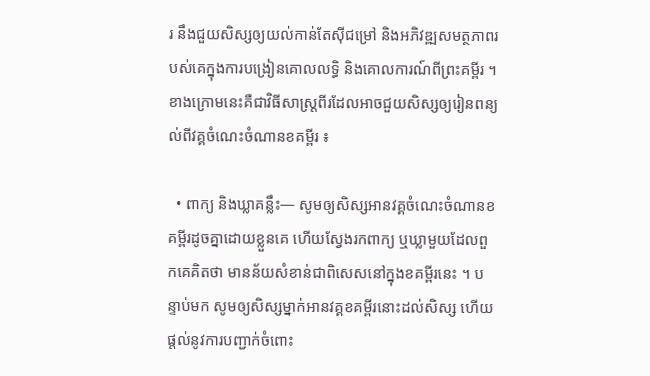រ នឹងជួយសិស្សឲ្យយល់កាន់តែស៊ីជម្រៅ និងអភិវឌ្ឍសមត្ថភាពរបស់គេក្នុងការបង្រៀនគោលលទ្ធិ និងគោលការណ៍ពីព្រះគម្ពីរ ។ ខាងក្រោមនេះគឺជាវិធីសាស្ដ្រពីរដែលអាចជួយសិស្សឲ្យរៀនពន្យល់ពីវគ្គចំណេះចំណានខគម្ពីរ ៖

  • ពាក្យ និងឃ្លាគន្លឹះ— សូមឲ្យសិស្សអានវគ្គចំណេះចំណានខគម្ពីរដូចគ្នាដោយខ្លួនគេ ហើយស្វែងរកពាក្យ ឬឃ្លាមួយដែលពួកគេគិតថា មានន័យសំខាន់ជាពិសេសនៅក្នុងខគម្ពីរនេះ ។ បន្ទាប់មក សូមឲ្យសិស្សម្នាក់អានវគ្គខគម្ពីរនោះដល់សិស្ស ហើយផ្ដល់នូវការបញ្ជាក់ចំពោះ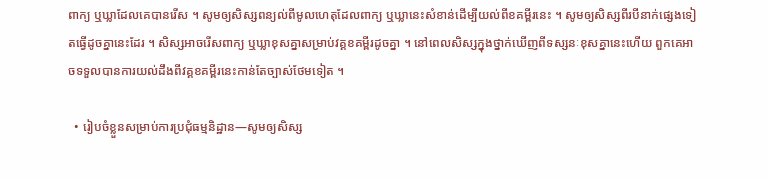ពាក្យ ឬឃ្លាដែលគេបានរើស ។ សូមឲ្យសិស្សពន្យល់ពីមូលហេតុដែលពាក្យ ឬឃ្លានេះសំខាន់ដើម្បីយល់ពីខគម្ពីរនេះ ។ សូមឲ្យសិស្សពីរបីនាក់ផ្សេងទៀតធ្វើដូចគ្នានេះដែរ ។ សិស្សអាចរើសពាក្យ ឬឃ្លាខុសគ្នាសម្រាប់វគ្គខគម្ពីរដូចគ្នា ។ នៅពេលសិស្សក្នុងថ្នាក់ឃើញពីទស្សនៈខុសគ្នានេះហើយ ពួកគេអាចទទួលបានការយល់ដឹងពីវគ្គខគម្ពីរនេះកាន់តែច្បាស់ថែមទៀត ។

  • រៀបចំខ្លួនសម្រាប់ការប្រជុំធម្មនិដ្ឋាន—សូមឲ្យសិស្ស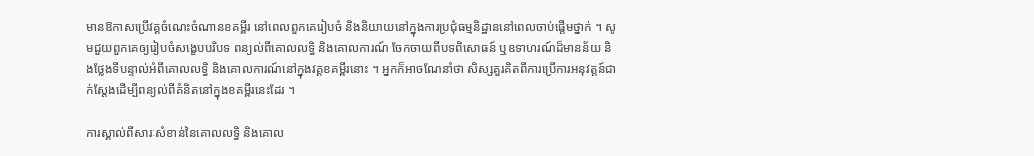មានឱកាសប្រើវគ្គចំណេះចំណានខគម្ពីរ នៅពេលពួកគេរៀបចំ និងនិយាយនៅក្នុងការប្រជុំធម្មនិដ្ឋាននៅពេលចាប់ផ្ដើមថ្នាក់ ។ សូមជួយពួកគេឲ្យរៀបចំសង្ខេបបរិបទ ពន្យល់ពីគោលលទ្ធិ និងគោលការណ៍ ចែកចាយពីបទពិសោធន៍ ឬឧទាហរណ៍ដ៏មានន័យ និងថ្លែងទីបន្ទាល់អំពីគោលលទ្ធិ និងគោលការណ៍នៅក្នុងវគ្គខគម្ពីរនោះ ។ អ្នកក៏អាចណែនាំថា សិស្សគួរគិតពីការប្រើការអនុវត្តន៍ជាក់ស្តែងដើម្បីពន្យល់ពីគំនិតនៅក្នុងខគម្ពីរនេះដែរ ។

ការស្គាល់ពីសារៈសំខាន់នៃគោលលទ្ធិ និងគោល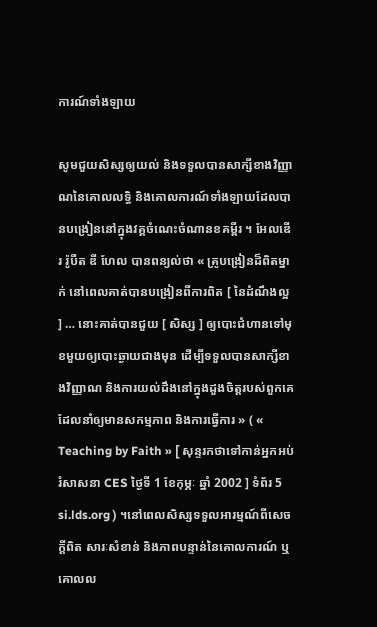ការណ៍ទាំងឡាយ

សូមជួយសិស្សឲ្យយល់ និងទទួលបានសាក្សីខាងវិញ្ញាណនៃគោលលទ្ធិ និងគោលការណ៍ទាំងឡាយដែលបានបង្រៀននៅក្នុងវគ្គចំណេះចំណានខគម្ពីរ ។ អែលឌើរ រ៉ូបឺត ឌី ហែល បានពន្យល់ថា « គ្រូបង្រៀនដ៏ពិតម្នាក់ នៅពេលគាត់បានបង្រៀនពីការពិត [ នៃដំណឹងល្អ ] … នោះគាត់បានជួយ [ សិស្ស ] ឲ្យបោះជំហានទៅមុខមួយឲ្យបោះឆ្ងាយជាងមុន ដើម្បីទទួលបានសាក្សីខាងវិញ្ញាណ និងការយល់ដឹងនៅក្នុងដួងចិត្តរបស់ពួកគេដែលនាំឲ្យមានសកម្មភាព និងការធ្វើការ » ( « Teaching by Faith » [ សុន្ទរកថាទៅកាន់អ្នកអប់រំសាសនា CES ថ្ងៃទី 1 ខែកុម្ភៈ ឆ្នាំ 2002 ] ទំព័រ 5 si.lds.org ) ។នៅពេលសិស្សទទួលអារម្មណ៍ពីសេចក្តីពិត សារៈសំខាន់ និងភាពបន្ទាន់នៃគោលការណ៍ ឬ គោលល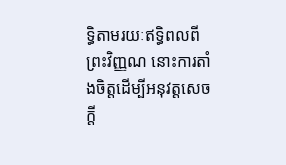ទ្ធិតាមរយៈឥទ្ធិពលពីព្រះវិញ្ញណ នោះការតាំងចិត្តដើម្បីអនុវត្តសេចក្តី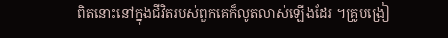ពិតនោះនៅក្នុងជីវិតរបស់ពួកគេក៏លូតលាស់ឡើងដែរ ។គ្រូបង្រៀ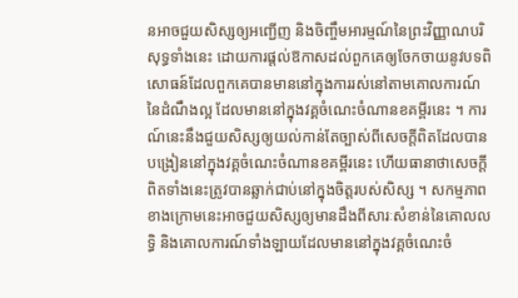នអាចជួយសិស្សឲ្យអញ្ជើញ និងចិញ្ចឹមអារម្មណ៍នៃព្រះវិញ្ញាណបរិសុទ្ធទាំងនេះ ដោយការផ្ដល់ឱកាសដល់ពួកគេឲ្យចែកចាយនូវបទពិសោធន៍ដែលពួកគេបានមាននៅក្នុងការរស់នៅតាមគោលការណ៍នៃដំណឹងល្អ ដែលមាននៅក្នុងវគ្គចំណេះចំណានខគម្ពីរនេះ ។ ការណ៍នេះនឹងជួយសិស្សឲ្យយល់កាន់តែច្បាស់ពីសេចក្ដីពិតដែលបានបង្រៀននៅក្នុងវគ្គចំណេះចំណានខគម្ពីរនេះ ហើយធានាថាសេចក្ដីពិតទាំងនេះត្រូវបានឆ្លាក់ជាប់នៅក្នុងចិត្តរបស់សិស្ស ។ សកម្មភាពខាងក្រោមនេះអាចជួយសិស្សឲ្យមានដឹងពីសារៈសំខាន់នៃគោលលទ្ធិ និងគោលការណ៍ទាំងឡាយដែលមាននៅក្នុងវគ្គចំណេះចំ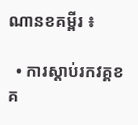ណានខគម្ពីរ ៖

  • ការស្ដាប់រកវគ្គខគ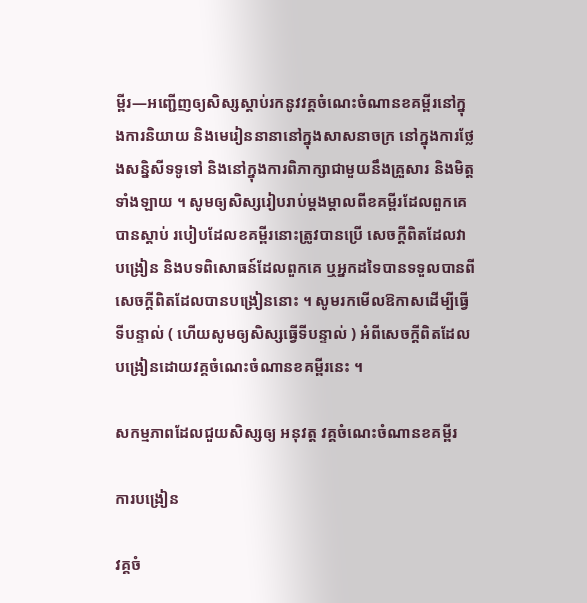ម្ពីរ—អញ្ជើញឲ្យសិស្សស្ដាប់រកនូវវគ្គចំណេះចំណានខគម្ពីរនៅក្នុងការនិយាយ និងមេរៀននានានៅក្នុងសាសនាចក្រ នៅក្នុងការថ្លែងសន្និសីទទូទៅ និងនៅក្នុងការពិភាក្សាជាមួយនឹងគ្រួសារ និងមិត្តទាំងឡាយ ។ សូមឲ្យសិស្សរៀបរាប់ម្ដងម្ដាលពីខគម្ពីរដែលពួកគេបានស្ដាប់ របៀបដែលខគម្ពីរនោះត្រូវបានប្រើ សេចក្ដីពិតដែលវាបង្រៀន និងបទពិសោធន៍ដែលពួកគេ ឬអ្នកដទៃបានទទួលបានពីសេចក្ដីពិតដែលបានបង្រៀននោះ ។ សូមរកមើលឱកាសដើម្បីធ្វើទីបន្ទាល់ ( ហើយសូមឲ្យសិស្សធ្វើទីបន្ទាល់ ) អំពីសេចក្ដីពិតដែលបង្រៀនដោយវគ្គចំណេះចំណានខគម្ពីរនេះ ។

សកម្មភាពដែលជួយសិស្សឲ្យ អនុវត្ត វគ្គចំណេះចំណានខគម្ពីរ

ការបង្រៀន

វគ្គចំ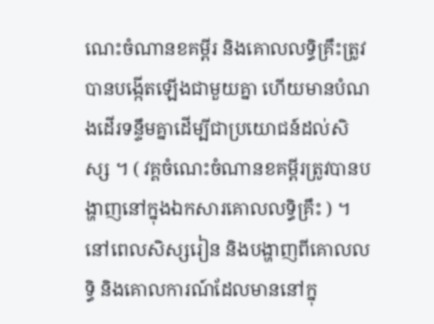ណេះចំណានខគម្ពីរ និងគោលលទ្ធិគ្រឹះត្រូវបានបង្កើតឡើងជាមួយគ្នា ហើយមានបំណងដើរទន្ទឹមគ្នាដើម្បីជាប្រយោជន៍ដល់សិស្ស ។ ( វគ្គចំណេះចំណានខគម្ពីរត្រូវបានបង្ហាញនៅក្នុងឯកសារគោលលទ្ធិគ្រឹះ ) ។ នៅពេលសិស្សរៀន និងបង្ហាញពីគោលលទ្ធិ និងគោលការណ៍ដែលមាននៅក្នុ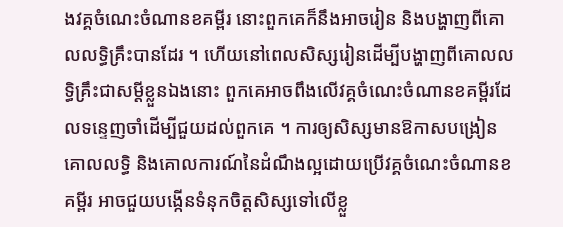ងវគ្គចំណេះចំណានខគម្ពីរ នោះពួកគេក៏នឹងអាចរៀន និងបង្ហាញពីគោលលទ្ធិគ្រឹះបានដែរ ។ ហើយនៅពេលសិស្សរៀនដើម្បីបង្ហាញពីគោលលទ្ធិគ្រឹះជាសម្ដីខ្លួនឯងនោះ ពួកគេអាចពឹងលើវគ្គចំណេះចំណានខគម្ពីរដែលទន្ទេញចាំដើម្បីជួយដល់ពួកគេ ។ ការឲ្យសិស្សមានឱកាសបង្រៀនគោលលទ្ធិ និងគោលការណ៍នៃដំណឹងល្អដោយប្រើវគ្គចំណេះចំណានខគម្ពីរ អាចជួយបង្កើនទំនុកចិត្តសិស្សទៅលើខ្លួ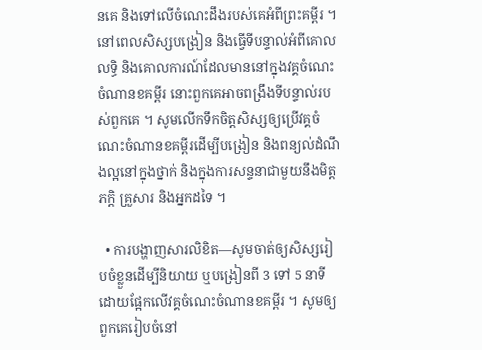នគេ និងទៅលើចំណេះដឹងរបស់គេអំពីព្រះគម្ពីរ ។ នៅពេលសិស្សបង្រៀន និងធ្វើទីបន្ទាល់អំពីគោលលទ្ធិ និងគោលការណ៍ដែលមាននៅក្នុងវគ្គចំណេះចំណានខគម្ពីរ នោះពួកគេអាចពង្រឹងទីបន្ទាល់របស់ពួកគេ ។ សូមលើកទឹកចិត្តសិស្សឲ្យប្រើវគ្គចំណេះចំណានខគម្ពីរដើម្បីបង្រៀន និងពន្យល់ដំណឹងល្អនៅក្នុងថ្នាក់ និងក្នុងការសន្ទនាជាមួយនឹងមិត្តភក្ដិ គ្រួសារ និងអ្នកដទៃ ។

  • ការបង្ហាញសារលិខិត—សូមចាត់ឲ្យសិស្សរៀបចំខ្លួនដើម្បីនិយាយ ឬបង្រៀនពី 3 ទៅ 5 នាទីដោយផ្អែកលើវគ្គចំណេះចំណានខគម្ពីរ ។ សូមឲ្យពួកគេរៀបចំនៅ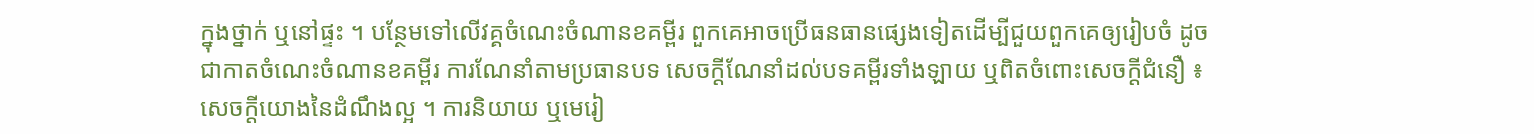ក្នុងថ្នាក់ ឬនៅផ្ទះ ។ បន្ថែមទៅលើវគ្គចំណេះចំណានខគម្ពីរ ពួកគេអាចប្រើធនធានផ្សេងទៀតដើម្បីជួយពួកគេឲ្យរៀបចំ ដូចជាកាតចំណេះចំណានខគម្ពីរ ការណែនាំតាមប្រធានបទ សេចក្ដីណែនាំដល់បទគម្ពីរទាំងឡាយ ឬពិតចំពោះសេចក្ដីជំនឿ ៖ សេចក្ដីយោងនៃដំណឹងល្អ ។ ការនិយាយ ឬមេរៀ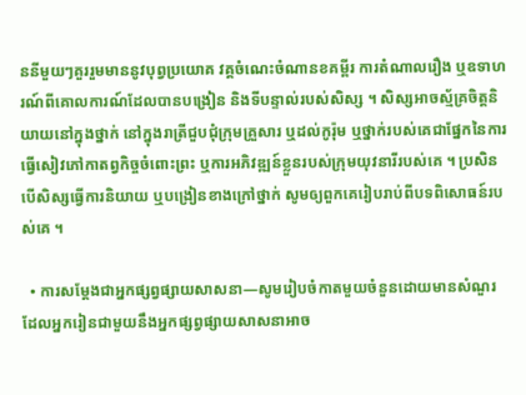ននីមួយៗគួររួមមាននូវបុព្វប្រយោគ វគ្គចំណេះចំណានខគម្ពីរ ការតំណាលរឿង ឬឧទាហរណ៍ពីគោលការណ៍ដែលបានបង្រៀន និងទីបន្ទាល់របស់សិស្ស ។ សិស្សអាចស័្មគ្រចិត្តនិយាយនៅក្នុងថ្នាក់ នៅក្នុងរាត្រីជួបជុំក្រុមគ្រួសារ ឬដល់កូរ៉ុម ឬថ្នាក់របស់គេជាផ្នែកនៃការធ្វើសៀវភៅកាតព្វកិច្ចចំពោះព្រះ ឬការអភិវឌ្ឍន៍ខ្លួនរបស់ក្រុមយុវនារីរបស់គេ ។ ប្រសិនបើសិស្សធ្វើការនិយាយ ឬបង្រៀនខាងក្រៅថ្នាក់ សូមឲ្យពួកគេរៀបរាប់ពីបទពិសោធន៍របស់គេ ។

  • ការសម្ដែងជាអ្នកផ្សព្វផ្សាយសាសនា—សូមរៀបចំកាតមួយចំនួនដោយមានសំណួរដែលអ្នករៀនជាមួយនឹងអ្នកផ្សព្វផ្សាយសាសនាអាច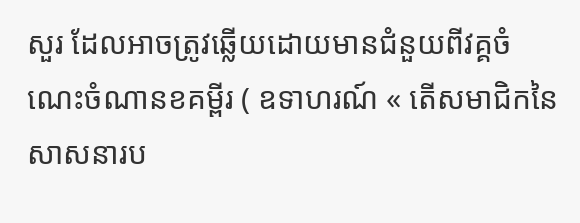សួរ ដែលអាចត្រូវឆ្លើយដោយមានជំនួយពីវគ្គចំណេះចំណានខគម្ពីរ ( ឧទាហរណ៍ « តើសមាជិកនៃសាសនារប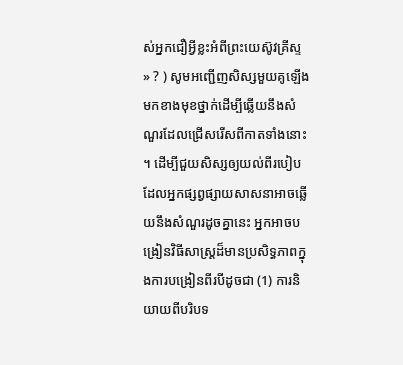ស់អ្នកជឿអ្វីខ្លះអំពីព្រះយេស៊ូវគ្រីស្ទ » ? ) សូមអញ្ជើញសិស្សមួយគូឡើងមកខាងមុខថ្នាក់ដើម្បីឆ្លើយនឹងសំណួរដែលជ្រើសរើសពីកាតទាំងនោះ ។ ដើម្បីជួយសិស្សឲ្យយល់ពីរបៀបដែលអ្នកផ្សព្វផ្សាយសាសនាអាចឆ្លើយនឹងសំណួរដូចគ្នានេះ អ្នកអាចបង្រៀនវិធីសាស្ដ្រដ៏មានប្រសិទ្ធភាពក្នុងការបង្រៀនពីរបីដូចជា (1) ការនិយាយពីបរិបទ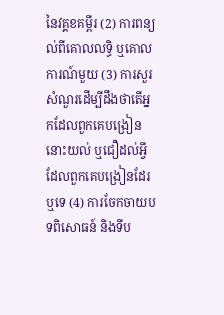នៃវគ្គខគម្ពីរ (2) ការពន្យល់ពីគោលលទ្ធិ ឬគោលការណ៍មួយ (3) ការសួរសំណួរដើម្បីដឹងថាតើអ្នកដែលពួកគេបង្រៀននោះយល់ ឬជឿដល់អ្វីដែលពួកគេបង្រៀនដែរឬទេ (4) ការចែកចាយបទពិសោធន៍ និងទីប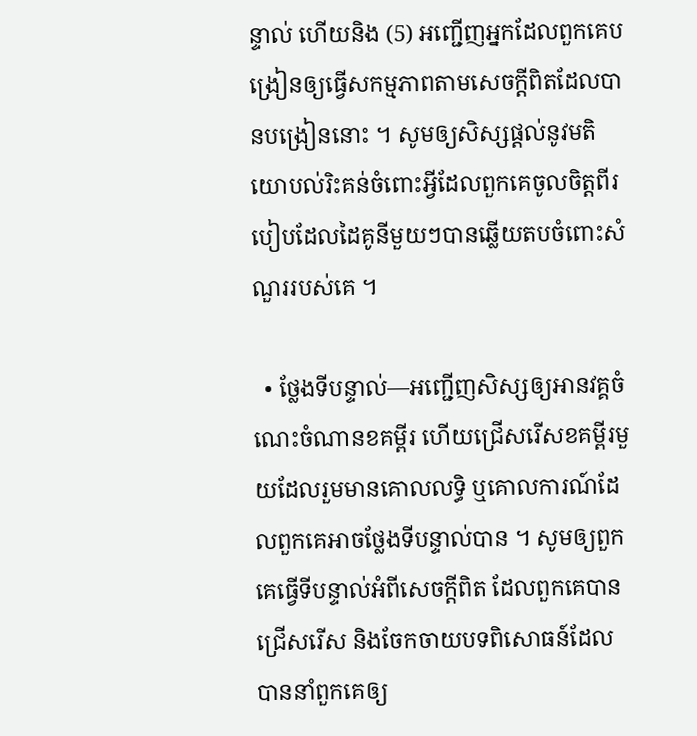ន្ទាល់ ហើយនិង (5) អញ្ជើញអ្នកដែលពួកគេបង្រៀនឲ្យធ្វើសកម្មភាពតាមសេចក្ដីពិតដែលបានបង្រៀននោះ ។ សូមឲ្យសិស្សផ្ដល់នូវមតិយោបល់រិះគន់ចំពោះអ្វីដែលពួកគេចូលចិត្តពីរបៀបដែលដៃគូនីមួយៗបានឆ្លើយតបចំពោះសំណួររបស់គេ ។

  • ថ្លែងទីបន្ទាល់—អញ្ជើញសិស្សឲ្យអានវគ្គចំណេះចំណានខគម្ពីរ ហើយជ្រើសរើសខគម្ពីរមួយដែលរួមមានគោលលទ្ធិ ឬគោលការណ៍ដែលពួកគេអាចថ្លែងទីបន្ទាល់បាន ។ សូមឲ្យពួកគេធ្វើទីបន្ទាល់អំពីសេចក្តីពិត ដែលពួកគេបានជ្រើសរើស និងចែកចាយបទពិសោធន៍ដែលបាននាំពួកគេឲ្យ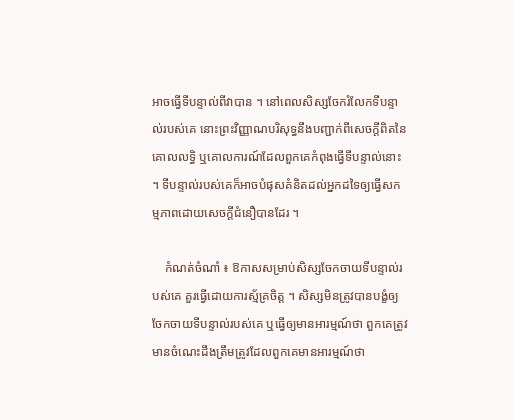អាចធ្វើទីបន្ទាល់ពីវាបាន ។ នៅពេលសិស្សចែករំលែកទីបន្ទាល់របស់គេ នោះព្រះវិញ្ញាណបរិសុទ្ធនឹងបញ្ជាក់ពីសេចក្តីពិតនៃគោលលទ្ធិ ឬគោលការណ៍ដែលពួកគេកំពុងធ្វើទីបន្ទាល់នោះ ។ ទីបន្ទាល់របស់គេក៏អាចបំផុសគំនិតដល់អ្នកដទៃឲ្យធ្វើសកម្មភាពដោយសេចក្តីជំនឿបានដែរ ។

    កំណត់ចំណាំ ៖ ឱកាសសម្រាប់សិស្សចែកចាយទីបន្ទាល់របស់គេ គួរធ្វើដោយការស្ម័គ្រចិត្ត ។ សិស្សមិនត្រូវបានបង្ខំឲ្យចែកចាយទីបន្ទាល់របស់គេ ឬធ្វើឲ្យមានអារម្មណ៍ថា ពួកគេត្រូវមានចំណេះដឹងត្រឹមត្រូវដែលពួកគេមានអារម្មណ៍ថា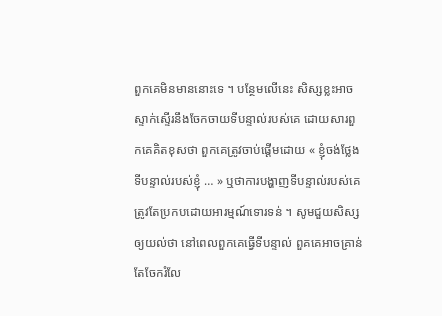ពួកគេមិនមាននោះទេ ។ បន្ថែមលើនេះ សិស្សខ្លះអាចស្ទាក់ស្ទើរនឹងចែកចាយទីបន្ទាល់របស់គេ ដោយសារពួកគេគិតខុសថា ពួកគេត្រូវចាប់ផ្ដើមដោយ « ខ្ញុំចង់ថ្លែងទីបន្ទាល់របស់ខ្ញុំ … » ឬថាការបង្ហាញទីបន្ទាល់របស់គេត្រូវតែប្រកបដោយអារម្មណ៍ទោរទន់ ។ សូមជួយសិស្សឲ្យយល់ថា នៅពេលពួកគេធ្វើទីបន្ទាល់ ពួគគេអាចគ្រាន់តែចែករំលែ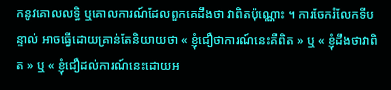កនូវគោលលទ្ធិ ឬគោលការណ៍ដែលពួកគេដឹងថា វាពិតប៉ុណ្ណោះ ។ ការចែករំលែកទីបន្ទាល់ អាចធ្វើដោយគ្រាន់តែនិយាយថា « ខ្ញុំជឿថាការណ៍នេះគឺពិត » ឬ « ខ្ញុំដឹងថាវាពិត » ឬ « ខ្ញុំជឿដល់ការណ៍នេះដោយអ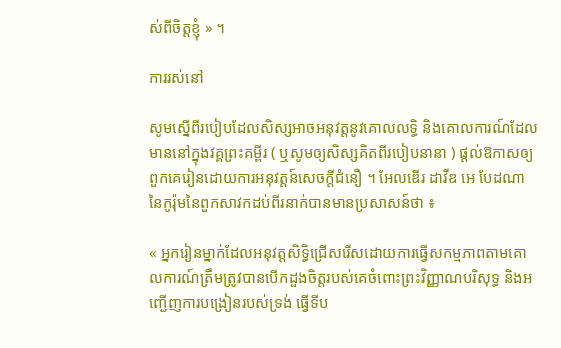ស់ពីចិត្តខ្ញុំ » ។

ការរស់នៅ

សូមស្នើពីរបៀបដែលសិស្សអាចអនុវត្តនូវគោលលទ្ធិ និងគោលការណ៍ដែលមាននៅក្នុងវគ្គព្រះគម្ពីរ ( ឬសូមឲ្យសិស្សគិតពីរបៀបនានា ) ផ្ដល់ឱកាសឲ្យពួកគេរៀនដោយការអនុវត្តន៍សេចក្ដីជំនឿ ។ អែលឌើរ ដាវីឌ អេ បែដណា នៃកូរ៉ុមនៃពួកសាវកដប់ពីរនាក់បានមានប្រសាសន៍ថា ៖

« អ្នករៀនម្នាក់ដែលអនុវត្តសិទ្ធិជ្រើសរើសដោយការធ្វើសកម្មភាពតាមគោលការណ៍ត្រឹមត្រូវបានបើកដួងចិត្តរបស់គេចំពោះព្រះវិញ្ញាណបរិសុទ្ធ និងអញ្ជើញការបង្រៀនរបស់ទ្រង់ ធ្វើទីប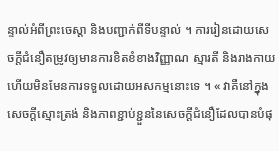ន្ទាល់អំពីព្រះចេស្តា និងបញ្ជាក់ពីទីបន្ទាល់ ។ ការរៀនដោយសេចក្ដីជំនឿតម្រូវឲ្យមានការខិតខំខាងវិញ្ញាណ ស្មារតី និងរាងកាយ ហើយមិនមែនការទទួលដោយអសកម្មនោះទេ ។ « វាគឺនៅក្នុងសេចក្តីស្មោះត្រង់ និងភាពខ្ជាប់ខ្ជួននៃសេចក្តីជំនឿដែលបានបំផុ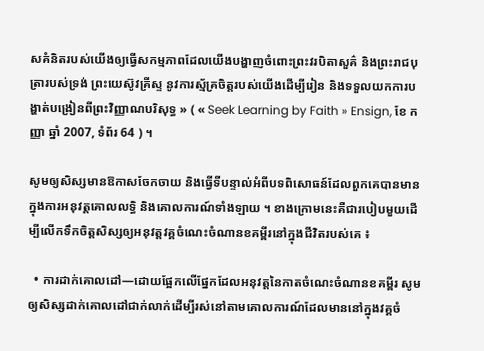សគំនិតរបស់យើងឲ្យធ្វើសកម្មភាពដែលយើងបង្ហាញចំពោះព្រះវរបិតាសួគ៌ និងព្រះរាជបុត្រារបស់ទ្រង់ ព្រះយេស៊ូវគ្រីស្ទ នូវការស្ម័គ្រចិត្តរបស់យើងដើម្បីរៀន និងទទួលយកការបង្ហាត់បង្រៀនពីព្រះវិញ្ញាណបរិសុទ្ធ » ( « Seek Learning by Faith » Ensign, ខែ កញ្ញា ឆ្នាំ 2007, ទំព័រ 64 ) ។

សូមឲ្យសិស្សមានឱកាសចែកចាយ និងធ្វើទីបន្ទាល់អំពីបទពិសោធន៍ដែលពួកគេបានមានក្នុងការអនុវត្ដគោលលទ្ធិ និងគោលការណ៍ទាំងឡាយ ។ ខាងក្រោមនេះគឺជារបៀបមួយដើម្បីលើកទឹកចិត្តសិស្សឲ្យអនុវត្ដវគ្គចំណេះចំណានខគម្ពីរនៅក្នុងជីវិតរបស់គេ ៖

  • ការដាក់គោលដៅ—ដោយផ្អែកលើផ្នែកដែលអនុវត្តនៃកាតចំណេះចំណានខគម្ពីរ សូមឲ្យសិស្សដាក់គោលដៅជាក់លាក់ដើម្បីរស់នៅតាមគោលការណ៍ដែលមាននៅក្នុងវគ្គចំ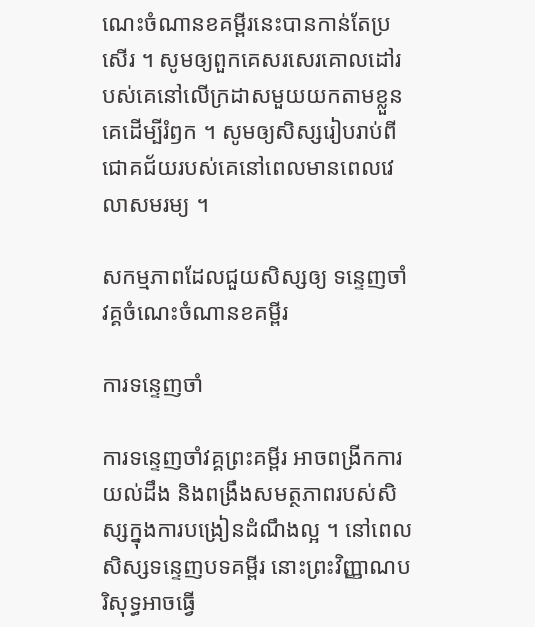ណេះចំណានខគម្ពីរនេះបានកាន់តែប្រសើរ ។ សូមឲ្យពួកគេសរសេរគោលដៅរបស់គេនៅលើក្រដាសមួយយកតាមខ្លួនគេដើម្បីរំឭក ។ សូមឲ្យសិស្សរៀបរាប់ពីជោគជ័យរបស់គេនៅពេលមានពេលវេលាសមរម្យ ។

សកម្មភាពដែលជួយសិស្សឲ្យ ទន្ទេញចាំ វគ្គចំណេះចំណានខគម្ពីរ

ការទន្ទេញចាំ

ការទន្ទេញចាំវគ្គព្រះគម្ពីរ អាចពង្រីកការយល់ដឹង និងពង្រឹងសមត្ថភាពរបស់សិស្សក្នុងការបង្រៀនដំណឹងល្អ ។ នៅពេលសិស្សទន្ទេញបទគម្ពីរ នោះព្រះវិញ្ញាណបរិសុទ្ធអាចធ្វើ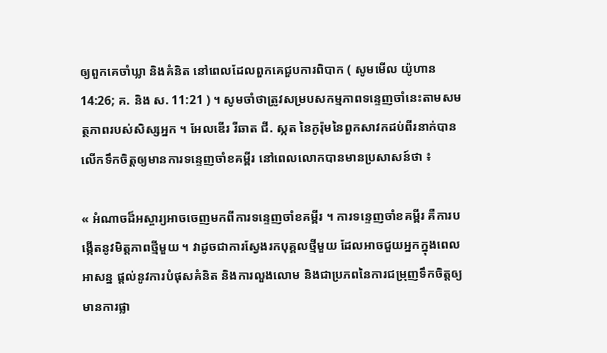ឲ្យពួកគេចាំឃ្លា និងគំនិត នៅពេលដែលពួកគេជួបការពិបាក ( សូមមើល យ៉ូហាន 14:26; គ. និង ស. 11:21 ) ។ សូមចាំថាត្រូវសម្របសកម្មភាពទន្ទេញចាំនេះតាមសមត្ថភាពរបស់សិស្សអ្នក ។ អែលឌើរ រីឆាត ជី. ស្កត នៃកូរ៉ុមនៃពួកសាវកដប់ពីរនាក់បានលើកទឹកចិត្តឲ្យមានការទន្ទេញចាំខគម្ពីរ នៅពេលលោកបានមានប្រសាសន៍ថា ៖

« អំណាចដ៏អស្ចារ្យអាចចេញមកពីការទន្ទេញចាំខគម្ពីរ ។ ការទន្ទេញចាំខគម្ពីរ គឺការបង្កើតនូវមិត្តភាពថ្មីមួយ ។ វាដូចជាការស្វែងរកបុគ្គលថ្មីមួយ ដែលអាចជួយអ្នកក្នុងពេលអាសន្ន ផ្ដល់នូវការបំផុសគំនិត និងការលួងលោម និងជាប្រភពនៃការជម្រុញទឹកចិត្តឲ្យមានការផ្លា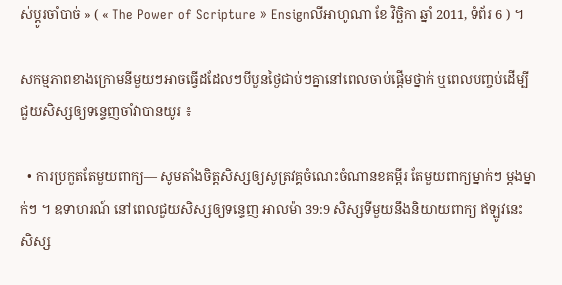ស់ប្ដូរចាំបាច់ » ( « The Power of Scripture » Ensignលីអាហូណា ខែ វិច្ឆិកា ឆ្នាំ 2011, ទំព័រ 6 ) ។

សកម្មភាពខាងក្រោមនីមួយៗអាចធ្វើដដែលៗបីបួនថ្ងៃជាប់ៗគ្នានៅពេលចាប់ផ្ដើមថ្នាក់ ឬពេលបញ្ចប់ដើម្បីជួយសិស្សឲ្យទន្ទេញចាំវាបានយូរ ៖

  • ការប្រកួតតែមួយពាក្យ— សូមតាំងចិត្តសិស្សឲ្យសូត្រវគ្គចំណេះចំណានខគម្ពីរ តែមួយពាក្យម្នាក់ៗ ម្តងម្នាក់ៗ ។ ឧទាហរណ៍ នៅពេលជួយសិស្សឲ្យទន្ទេញ អាលម៉ា 39:9 សិស្សទីមួយនឹងនិយាយពាក្យ ឥឡូវនេះ សិស្ស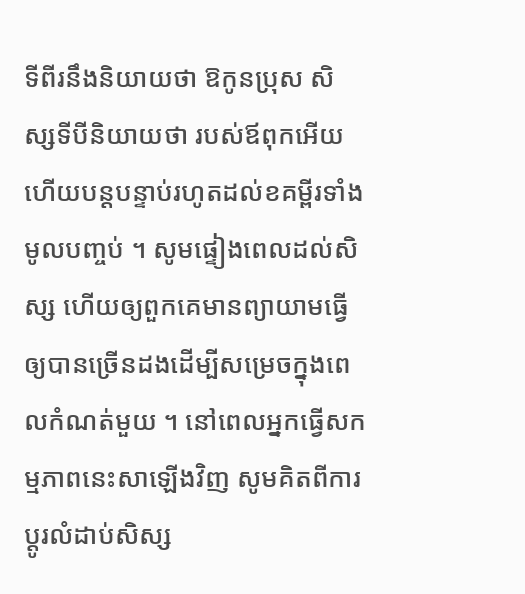ទីពីរនឹងនិយាយថា ឱកូនប្រុស សិស្សទីបីនិយាយថា របស់ឪពុកអើយ ហើយបន្ដបន្ទាប់រហូតដល់ខគម្ពីរទាំងមូលបញ្ចប់ ។ សូមផ្ទៀងពេលដល់សិស្ស ហើយឲ្យពួកគេមានព្យាយាមធ្វើឲ្យបានច្រើនដងដើម្បីសម្រេចក្នុងពេលកំណត់មួយ ។ នៅពេលអ្នកធ្វើសកម្មភាពនេះសាឡើងវិញ សូមគិតពីការប្ដូរលំដាប់សិស្ស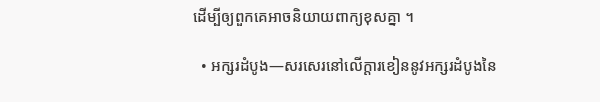ដើម្បីឲ្យពួកគេអាចនិយាយពាក្យខុសគ្នា ។

  • អក្សរដំបូង—សរសេរនៅលើក្ដារខៀននូវអក្សរដំបូងនៃ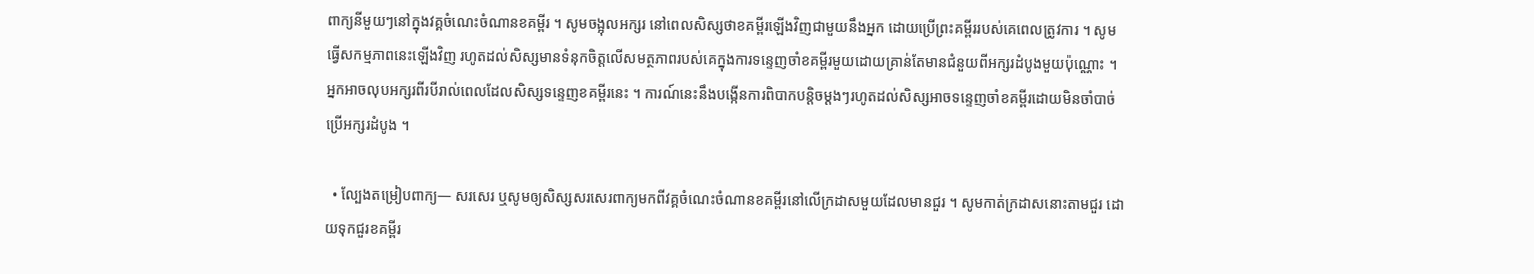ពាក្យនីមួយៗនៅក្នុងវគ្គចំណេះចំណានខគម្ពីរ ។ សូមចង្អុលអក្សរ នៅពេលសិស្សថាខគម្ពីរឡើងវិញជាមួយនឹងអ្នក ដោយប្រើព្រះគម្ពីររបស់គេពេលត្រូវការ ។ សូមធ្វើសកម្មភាពនេះឡើងវិញ រហូតដល់សិស្សមានទំនុកចិត្តលើសមត្ថភាពរបស់គេក្នុងការទន្ទេញចាំខគម្ពីរមួយដោយគ្រាន់តែមានជំនួយពីអក្សរដំបូងមួយប៉ុណ្ណោះ ។ អ្នកអាចលុបអក្សរពីរបីរាល់ពេលដែលសិស្សទន្ទេញខគម្ពីរនេះ ។ ការណ៍នេះនឹងបង្កើនការពិបាកបន្ដិចម្ដងៗរហូតដល់សិស្សអាចទន្ទេញចាំខគម្ពីរដោយមិនចាំបាច់ប្រើអក្សរដំបូង ។

  • ល្បែងតម្រៀបពាក្យ— សរសេរ ឬសូមឲ្យសិស្សសរសេរពាក្យមកពីវគ្គចំណេះចំណានខគម្ពីរនៅលើក្រដាសមួយដែលមានជួរ ។ សូមកាត់ក្រដាសនោះតាមជួរ ដោយទុកជួរខគម្ពីរ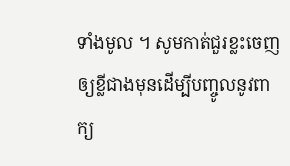ទាំងមូល ។ សូមកាត់ជួរខ្លះចេញឲ្យខ្លីជាងមុនដើម្បីបញ្ចូលនូវពាក្យ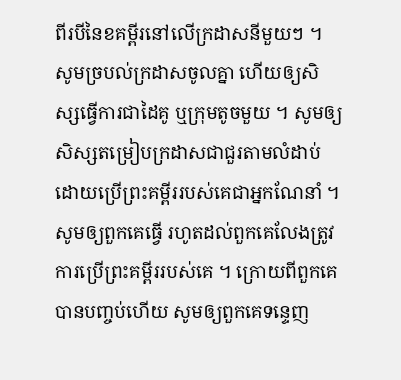ពីរបីនៃខគម្ពីរនៅលើក្រដាសនីមួយៗ ។ សូមច្របល់ក្រដាសចូលគ្នា ហើយឲ្យសិស្សធ្វើការជាដៃគូ ឬក្រុមតូចមួយ ។ សូមឲ្យសិស្សតម្រៀបក្រដាសជាជួរតាមលំដាប់ ដោយប្រើព្រះគម្ពីររបស់គេជាអ្នកណែនាំ ។ សូមឲ្យពួកគេធ្វើ រហូតដល់ពួកគេលែងត្រូវការប្រើព្រះគម្ពីររបស់គេ ។ ក្រោយពីពួកគេបានបញ្ចប់ហើយ សូមឲ្យពួកគេទន្ទេញ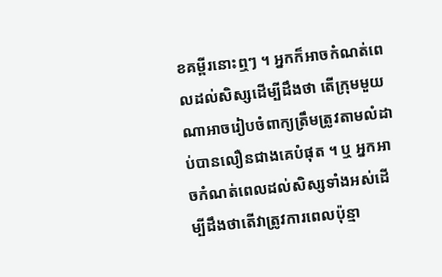ខគម្ពីរនោះឮៗ ។ អ្នកក៏អាចកំណត់ពេលដល់សិស្សដើម្បីដឹងថា តើក្រុមមួយណាអាចរៀបចំពាក្យត្រឹមត្រូវតាមលំដាប់បានលឿនជាងគេបំផុត ។ ឬ អ្នកអាចកំណត់ពេលដល់សិស្សទាំងអស់ដើម្បីដឹងថាតើវាត្រូវការពេលប៉ុន្មា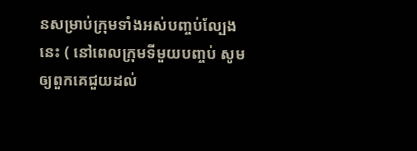នសម្រាប់ក្រុមទាំងអស់បញ្ចប់ល្បែងនេះ ( នៅពេលក្រុមទីមួយបញ្ចប់ សូមឲ្យពួកគេជួយដល់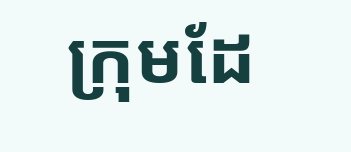ក្រុមដែ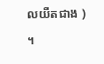លយឺតជាង ) ។